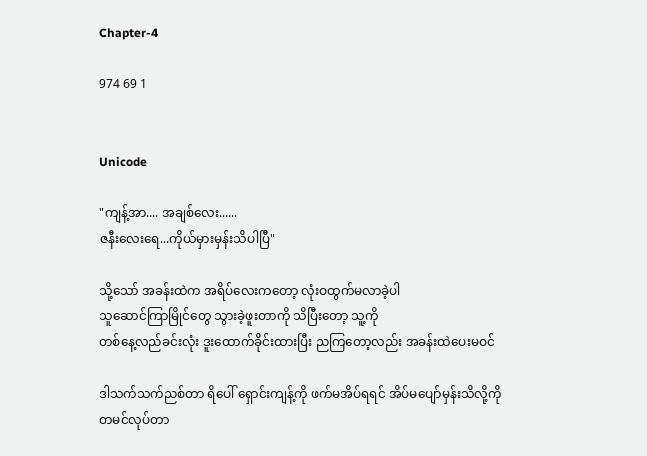Chapter-4

974 69 1


Unicode

"ကျန့်အာ.... အချစ်လေး......
ဇနီးလေးရေ...ကိုယ်မှားမှန်းသိပါပြီ"

သို့သော် အခန်းထဲက အရိပ်လေးကတော့ လုံးဝထွက်မလာခဲ့ပါ
သူဆောင်ကြာမြိုင်တွေ သွားခဲ့ဖူးတာကို သိပြီးတော့ သူ့ကို
တစ်နေ့လည်ခင်းလုံး ဒူးထောက်ခိုင်းထားပြီး ညကြတော့လည်း အခန်းထဲပေးမဝင်

ဒါသက်သက်ညစ်တာ ရိပေါ် ရှောင်းကျန့်ကို ဖက်မအိပ်ရရင် အိပ်မပျော်မှန်းသိလို့ကို တမင်လုပ်တာ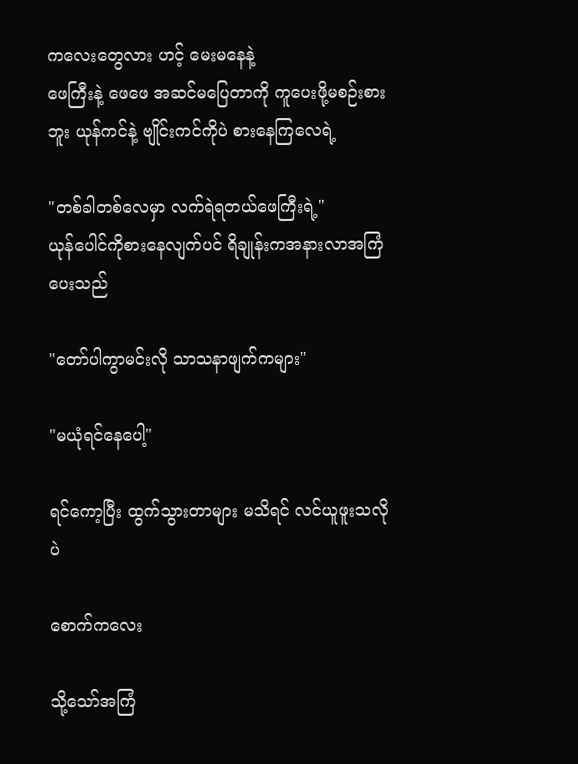ကလေးတွေလား ဟင့် မေးမနေနဲ့
ဖေကြီးနဲ့ ဖေဖေ အဆင်မပြေတာကို ကူပေးဖို့မစဉ်းစားဘူး ယုန်ကင်နဲ့ ဗျိုင်းကင်ကိုပဲ စားနေကြလေရဲ့

"တစ်ခါတစ်လေမှာ လက်ရဲရတယ်ဖေကြီးရဲ့"
ယုန်ပေါင်ကိုစားနေလျက်ပင် ရိချုန်းကအနားလာအကြံပေးသည်

"တော်ပါကွာမင်းလို သာသနာဖျက်ကများ"

"မယုံရင်နေပေါ့"

ရင်ကော့ပြီး ထွက်သွားတာများ မသိရင် လင်ယူဖူးသလိုပဲ

စောက်ကလေး

သို့သော်အကြံ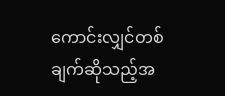ကောင်းလျှင်တစ်ချက်ဆိုသည့်အ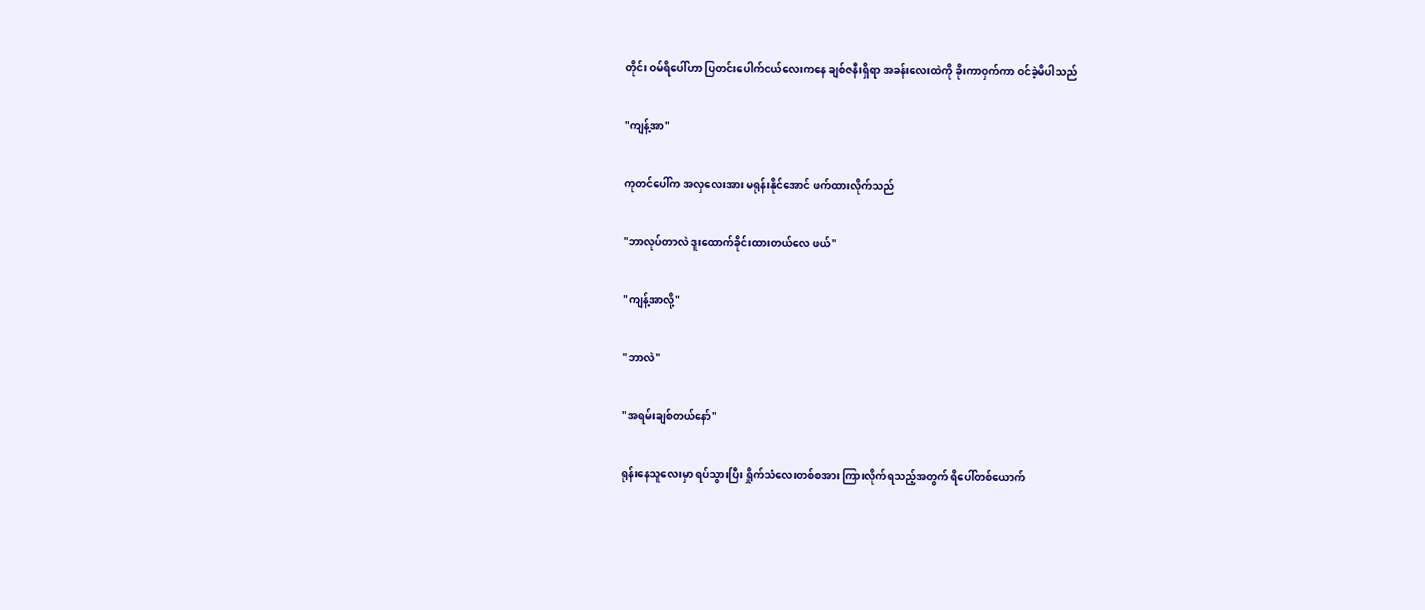တိုင်း ဝမ်ရိပေါ်ဟာ ပြတင်းပေါက်ငယ်လေးကနေ ချစ်ဇနီးရှိရာ အခန်းလေးထဲကို ခိုးကာဝှက်ကာ ဝင်ခဲ့မိပါသည်

"ကျန့်အာ"

ကုတင်ပေါ်က အလှလေးအား မရုန်းနိုင်အောင် ဖက်ထားလိုက်သည်

"ဘာလုပ်တာလဲ ဒူးထောက်ခိုင်းထားတယ်လေ ဖယ်"

"ကျန့်အာလို့"

"ဘာလဲ"

"အရမ်းချစ်တယ်နော်"

ရုန်းနေသူလေးမှာ ရပ်သွားပြီး ရှိုက်သံလေးတစ်စအား ကြားလိုက်ရသည့်အတွက် ရိပေါ်တစ်ယောက်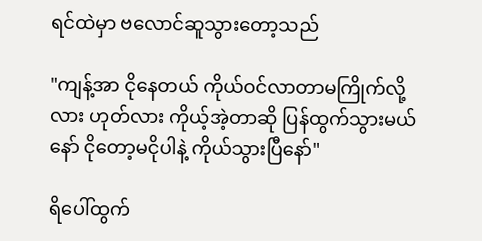ရင်ထဲမှာ ဗလောင်ဆူသွားတော့သည်

"ကျန့်အာ ငိုနေတယ် ကိုယ်ဝင်လာတာမကြိုက်လို့လား ဟုတ်လား ကိုယ့်အဲ့တာဆို ပြန်ထွက်သွားမယ်နော် ငိုတော့မငိုပါနဲ့ ကိုယ်သွားပြီနော်"

ရိပေါ်ထွက်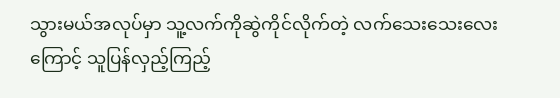သွားမယ်အလုပ်မှာ သူ့လက်ကိုဆွဲကိုင်လိုက်တဲ့ လက်သေးသေးလေးကြောင့် သူပြန်လှည့်ကြည့်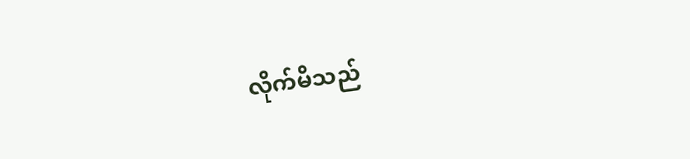လိုက်မိသည်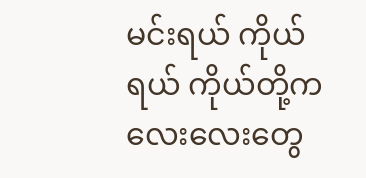မင်းရယ် ကိုယ်ရယ် ကိုယ်တို့ကလေးလေးတွေ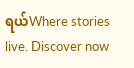ရယ်Where stories live. Discover now